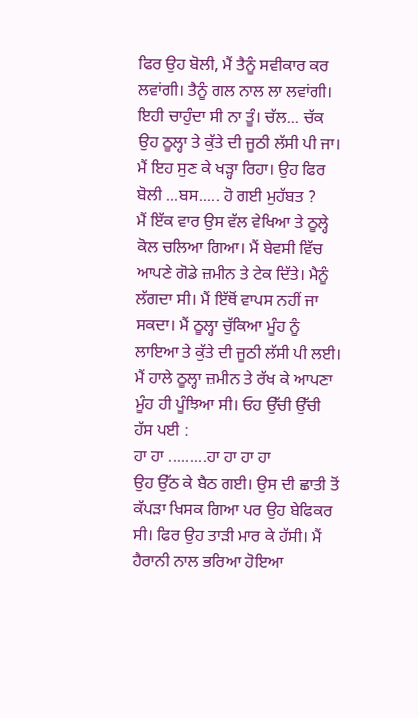ਫਿਰ ਉਹ ਬੋਲੀ, ਮੈਂ ਤੈਨੂੰ ਸਵੀਕਾਰ ਕਰ ਲਵਾਂਗੀ। ਤੈਨੂੰ ਗਲ ਨਾਲ ਲਾ ਲਵਾਂਗੀ। ਇਹੀ ਚਾਹੁੰਦਾ ਸੀ ਨਾ ਤੂੰ। ਚੱਲ... ਚੱਕ ਉਹ ਠੂਲ੍ਹਾ ਤੇ ਕੁੱਤੇ ਦੀ ਜੂਠੀ ਲੱਸੀ ਪੀ ਜਾ। ਮੈਂ ਇਹ ਸੁਣ ਕੇ ਖੜ੍ਹਾ ਰਿਹਾ। ਉਹ ਫਿਰ ਬੋਲੀ ...ਬਸ..... ਹੋ ਗਈ ਮੁਹੱਬਤ ?
ਮੈਂ ਇੱਕ ਵਾਰ ਉਸ ਵੱਲ ਵੇਖਿਆ ਤੇ ਠੂਲ੍ਹੇ ਕੋਲ ਚਲਿਆ ਗਿਆ। ਮੈਂ ਬੇਵਸੀ ਵਿੱਚ ਆਪਣੇ ਗੋਡੇ ਜ਼ਮੀਨ ਤੇ ਟੇਕ ਦਿੱਤੇ। ਮੈਨੂੰ ਲੱਗਦਾ ਸੀ। ਮੈਂ ਇੱਥੋਂ ਵਾਪਸ ਨਹੀਂ ਜਾ ਸਕਦਾ। ਮੈਂ ਠੂਲ੍ਹਾ ਚੁੱਕਿਆ ਮੂੰਹ ਨੂੰ ਲਾਇਆ ਤੇ ਕੁੱਤੇ ਦੀ ਜੂਠੀ ਲੱਸੀ ਪੀ ਲਈ। ਮੈਂ ਹਾਲੇ ਠੂਲ੍ਹਾ ਜ਼ਮੀਨ ਤੇ ਰੱਖ ਕੇ ਆਪਣਾ ਮੂੰਹ ਹੀ ਪੂੰਝਿਆ ਸੀ। ਓਹ ਉੱਚੀ ਉੱਚੀ ਹੱਸ ਪਈ :
ਹਾ ਹਾ .........ਹਾ ਹਾ ਹਾ ਹਾ
ਉਹ ਉੱਠ ਕੇ ਬੈਠ ਗਈ। ਉਸ ਦੀ ਛਾਤੀ ਤੋਂ ਕੱਪੜਾ ਖਿਸਕ ਗਿਆ ਪਰ ਉਹ ਬੇਫਿਕਰ ਸੀ। ਫਿਰ ਉਹ ਤਾੜੀ ਮਾਰ ਕੇ ਹੱਸੀ। ਮੈਂ ਹੈਰਾਨੀ ਨਾਲ ਭਰਿਆ ਹੋਇਆ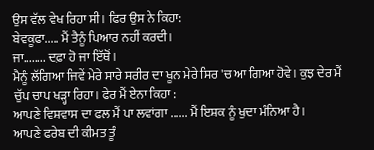ਉਸ ਵੱਲ ਵੇਖ ਰਿਹਾ ਸੀ। ਫਿਰ ਉਸ ਨੇ ਕਿਹਾ:
ਬੇਵਕੂਫਾ..... ਮੈਂ ਤੈਨੂੰ ਪਿਆਰ ਨਹੀਂ ਕਰਦੀ।
ਜਾ........ ਦਫ਼ਾ ਹੋ ਜਾ ਇੱਥੋਂ।
ਮੈਨੂੰ ਲੱਗਿਆ ਜਿਵੇਂ ਮੇਰੇ ਸਾਰੇ ਸਰੀਰ ਦਾ ਖੂਨ ਮੇਰੇ ਸਿਰ 'ਚ ਆ ਗਿਆ ਹੋਵੇ। ਕੁਝ ਦੇਰ ਮੈਂ ਚੁੱਪ ਚਾਪ ਖੜ੍ਹਾ ਰਿਹਾ। ਫੇਰ ਮੈਂ ਏਨਾ ਕਿਹਾ :
ਆਪਣੇ ਵਿਸ਼ਵਾਸ ਦਾ ਫਲ ਮੈਂ ਪਾ ਲਵਾਂਗਾ ...... ਮੈਂ ਇਸ਼ਕ ਨੂੰ ਖੁਦਾ ਮੰਨਿਆ ਹੈ।
ਆਪਣੇ ਫਰੇਬ ਦੀ ਕੀਮਤ ਤੂੰ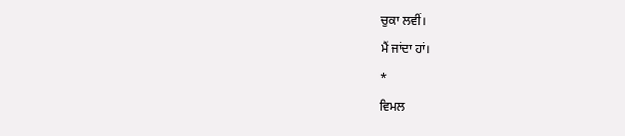ਚੁਕਾ ਲਵੀਂ।
ਮੈਂ ਜਾਂਦਾ ਹਾਂ।
*
ਵਿਮਲ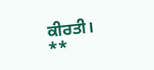ਕੀਰਤੀ।
**